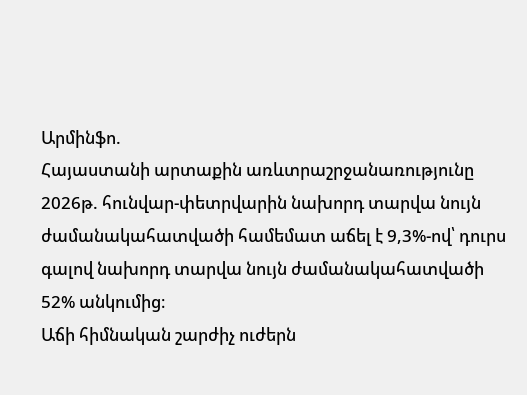Արմինֆո.
Հայաստանի արտաքին առևտրաշրջանառությունը 2026թ. հունվար-փետրվարին նախորդ տարվա նույն ժամանակահատվածի համեմատ աճել է 9,3%-ով՝ դուրս գալով նախորդ տարվա նույն ժամանակահատվածի 52% անկումից։
Աճի հիմնական շարժիչ ուժերն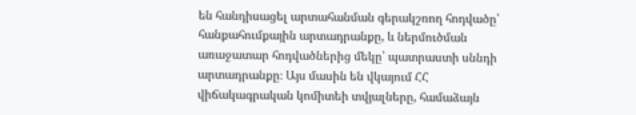են հանդիսացել արտահանման գերակշռող հոդվածը՝ հանքահումքային արտադրանքը, և ներմուծման առաջատար հոդվածներից մեկը՝ պատրաստի սննդի արտադրանքը։ Այս մասին են վկայում ՀՀ վիճակագրական կոմիտեի տվյալները, համաձայն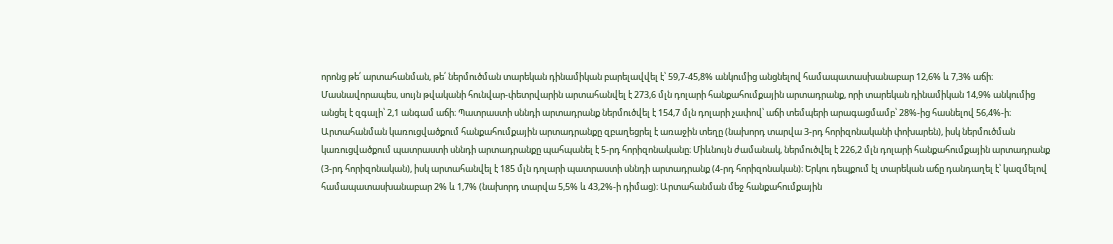որոնց թե՛ արտահանման, թե՛ ներմուծման տարեկան դինամիկան բարելավվել է՝ 59,7-45,8% անկումից անցնելով համապատասխանաբար 12,6% և 7,3% աճի։
Մասնավորապես, սույն թվականի հունվար-փետրվարին արտահանվել է 273,6 մլն դոլարի հանքահումքային արտադրանք, որի տարեկան դինամիկան 14,9% անկումից անցել է զգալի՝ 2,1 անգամ աճի։ Պատրաստի սննդի արտադրանք ներմուծվել է 154,7 մլն դոլարի չափով՝ աճի տեմպերի արագացմամբ՝ 28%-ից հասնելով 56,4%-ի։ Արտահանման կառուցվածքում հանքահումքային արտադրանքը զբաղեցրել է առաջին տեղը (նախորդ տարվա 3-րդ հորիզոնականի փոխարեն), իսկ ներմուծման կառուցվածքում պատրաստի սննդի արտադրանքը պահպանել է 5-րդ հորիզոնականը։ Միևնույն ժամանակ, ներմուծվել է 226,2 մլն դոլարի հանքահումքային արտադրանք (3-րդ հորիզոնական), իսկ արտահանվել է 185 մլն դոլարի պատրաստի սննդի արտադրանք (4-րդ հորիզոնական)։ Երկու դեպքում էլ տարեկան աճը դանդաղել է՝ կազմելով համապատասխանաբար 2% և 1,7% (նախորդ տարվա 5,5% և 43,2%-ի դիմաց)։ Արտահանման մեջ հանքահումքային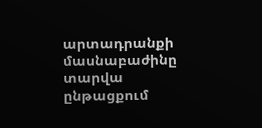արտադրանքի մասնաբաժինը տարվա ընթացքում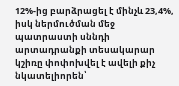12%-ից բարձրացել է մինչև 23,4%, իսկ ներմուծման մեջ պատրաստի սննդի արտադրանքի տեսակարար կշիռը փոփոխվել է ավելի քիչ նկատելիորեն՝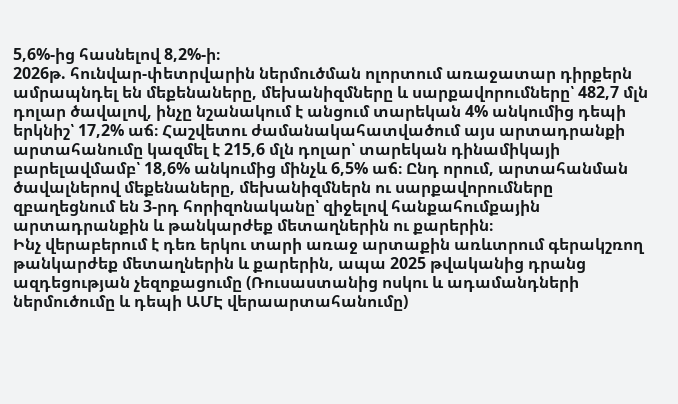5,6%-ից հասնելով 8,2%-ի։
2026թ. հունվար-փետրվարին ներմուծման ոլորտում առաջատար դիրքերն ամրապնդել են մեքենաները, մեխանիզմները և սարքավորումները՝ 482,7 մլն դոլար ծավալով, ինչը նշանակում է անցում տարեկան 4% անկումից դեպի երկնիշ՝ 17,2% աճ։ Հաշվետու ժամանակահատվածում այս արտադրանքի արտահանումը կազմել է 215,6 մլն դոլար՝ տարեկան դինամիկայի բարելավմամբ՝ 18,6% անկումից մինչև 6,5% աճ։ Ընդ որում, արտահանման ծավալներով մեքենաները, մեխանիզմներն ու սարքավորումները զբաղեցնում են 3-րդ հորիզոնականը՝ զիջելով հանքահումքային արտադրանքին և թանկարժեք մետաղներին ու քարերին։
Ինչ վերաբերում է դեռ երկու տարի առաջ արտաքին առևտրում գերակշռող թանկարժեք մետաղներին և քարերին, ապա 2025 թվականից դրանց ազդեցության չեզոքացումը (Ռուսաստանից ոսկու և ադամանդների ներմուծումը և դեպի ԱՄԷ վերաարտահանումը)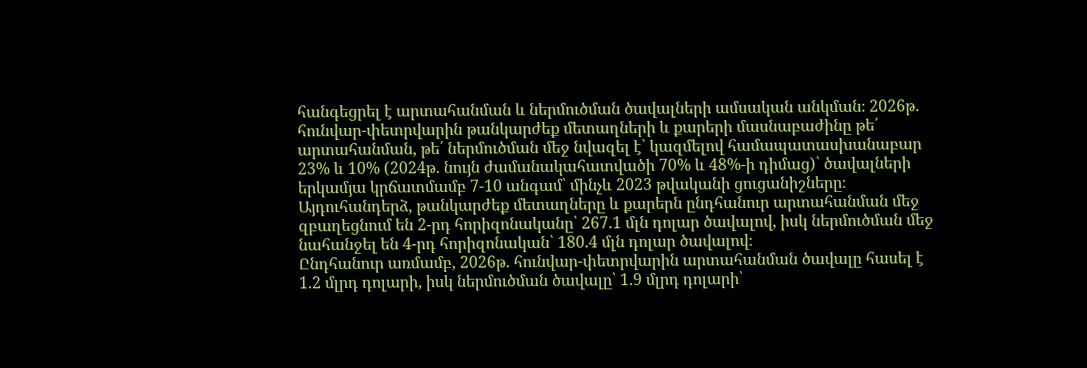հանգեցրել է արտահանման և ներմուծման ծավալների ամսական անկման։ 2026թ. հունվար-փետրվարին թանկարժեք մետաղների և քարերի մասնաբաժինը թե՛ արտահանման, թե՛ ներմուծման մեջ նվազել է՝ կազմելով համապատասխանաբար 23% և 10% (2024թ. նույն ժամանակահատվածի 70% և 48%-ի դիմաց)՝ ծավալների երկամյա կրճատմամբ 7-10 անգամ՝ մինչև 2023 թվականի ցուցանիշները։ Այդուհանդերձ, թանկարժեք մետաղները և քարերն ընդհանուր արտահանման մեջ զբաղեցնում են 2-րդ հորիզոնականը՝ 267.1 մլն դոլար ծավալով, իսկ ներմուծման մեջ նահանջել են 4-րդ հորիզոնական՝ 180.4 մլն դոլար ծավալով։
Ընդհանուր առմամբ, 2026թ. հունվար-փետրվարին արտահանման ծավալը հասել է 1.2 մլրդ դոլարի, իսկ ներմուծման ծավալը՝ 1.9 մլրդ դոլարի՝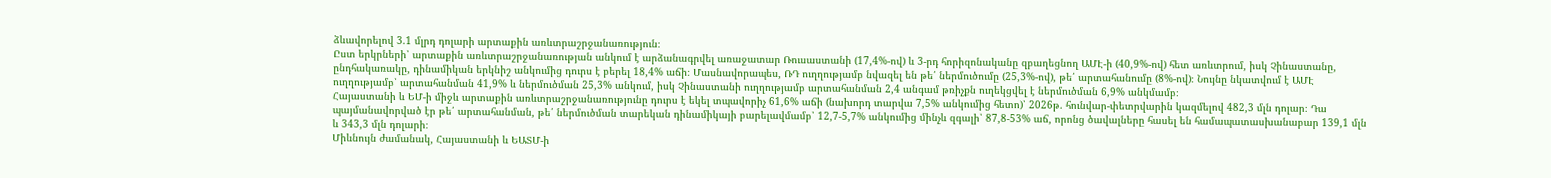ձևավորելով 3.1 մլրդ դոլարի արտաքին առևտրաշրջանառություն։
Ըստ երկրների՝ արտաքին առևտրաշրջանառության անկում է արձանագրվել առաջատար Ռուսաստանի (17,4%-ով) և 3-րդ հորիզոնականը զբաղեցնող ԱՄԷ-ի (40,9%-ով) հետ առևտրում, իսկ Չինաստանը, ընդհակառակը, դինամիկան երկնիշ անկումից դուրս է բերել 18,4% աճի։ Մասնավորապես, ՌԴ ուղղությամբ նվազել են թե՛ ներմուծումը (25,3%-ով), թե՛ արտահանումը (8%-ով)։ Նույնը նկատվում է ԱՄԷ ուղղությամբ՝ արտահանման 41,9% և ներմուծման 25,3% անկում, իսկ Չինաստանի ուղղությամբ արտահանման 2,4 անգամ թռիչքն ուղեկցվել է ներմուծման 6,9% անկմամբ։
Հայաստանի և ԵՄ-ի միջև արտաքին առևտրաշրջանառությունը դուրս է եկել տպավորիչ 61,6% աճի (նախորդ տարվա 7,5% անկումից հետո)՝ 2026թ. հունվար-փետրվարին կազմելով 482,3 մլն դոլար։ Դա պայմանավորված էր թե՛ արտահանման, թե՛ ներմուծման տարեկան դինամիկայի բարելավմամբ՝ 12,7-5,7% անկումից մինչև զգալի՝ 87,8-53% աճ, որոնց ծավալները հասել են համապատասխանաբար 139,1 մլն և 343,3 մլն դոլարի։
Միևնույն ժամանակ, Հայաստանի և ԵԱՏՄ-ի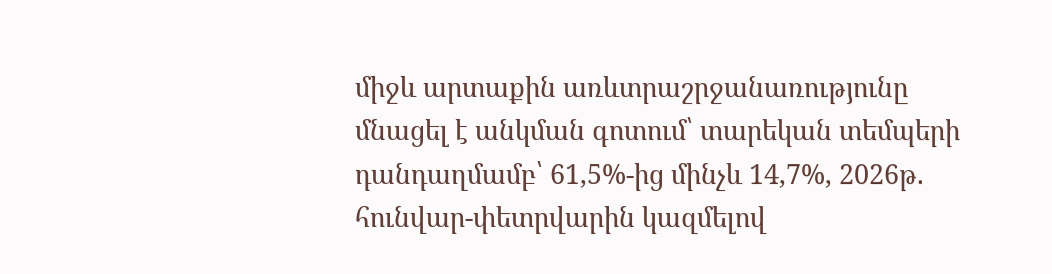միջև արտաքին առևտրաշրջանառությունը մնացել է անկման գոտում՝ տարեկան տեմպերի դանդաղմամբ՝ 61,5%-ից մինչև 14,7%, 2026թ. հունվար-փետրվարին կազմելով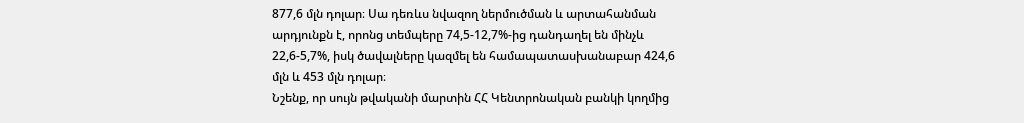877,6 մլն դոլար։ Սա դեռևս նվազող ներմուծման և արտահանման արդյունքն է, որոնց տեմպերը 74,5-12,7%-ից դանդաղել են մինչև 22,6-5,7%, իսկ ծավալները կազմել են համապատասխանաբար 424,6 մլն և 453 մլն դոլար։
Նշենք, որ սույն թվականի մարտին ՀՀ Կենտրոնական բանկի կողմից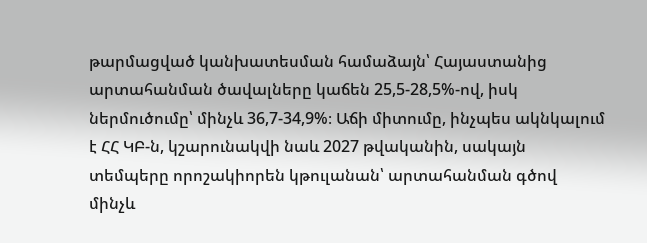թարմացված կանխատեսման համաձայն՝ Հայաստանից արտահանման ծավալները կաճեն 25,5-28,5%-ով, իսկ ներմուծումը՝ մինչև 36,7-34,9%։ Աճի միտումը, ինչպես ակնկալում է ՀՀ ԿԲ-ն, կշարունակվի նաև 2027 թվականին, սակայն տեմպերը որոշակիորեն կթուլանան՝ արտահանման գծով մինչև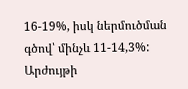16-19%, իսկ ներմուծման գծով՝ մինչև 11-14,3%: Արժույթի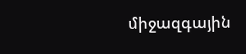միջազգային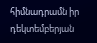հիմնադրամն իր դեկտեմբերյան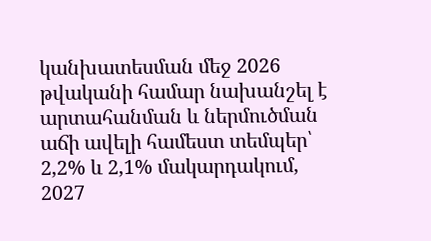կանխատեսման մեջ 2026 թվականի համար նախանշել է արտահանման և ներմուծման աճի ավելի համեստ տեմպեր՝ 2,2% և 2,1% մակարդակում, 2027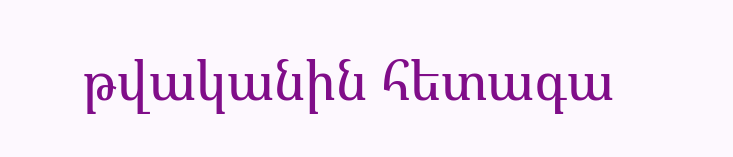թվականին հետագա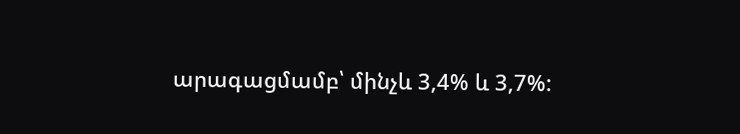արագացմամբ՝ մինչև 3,4% և 3,7%: